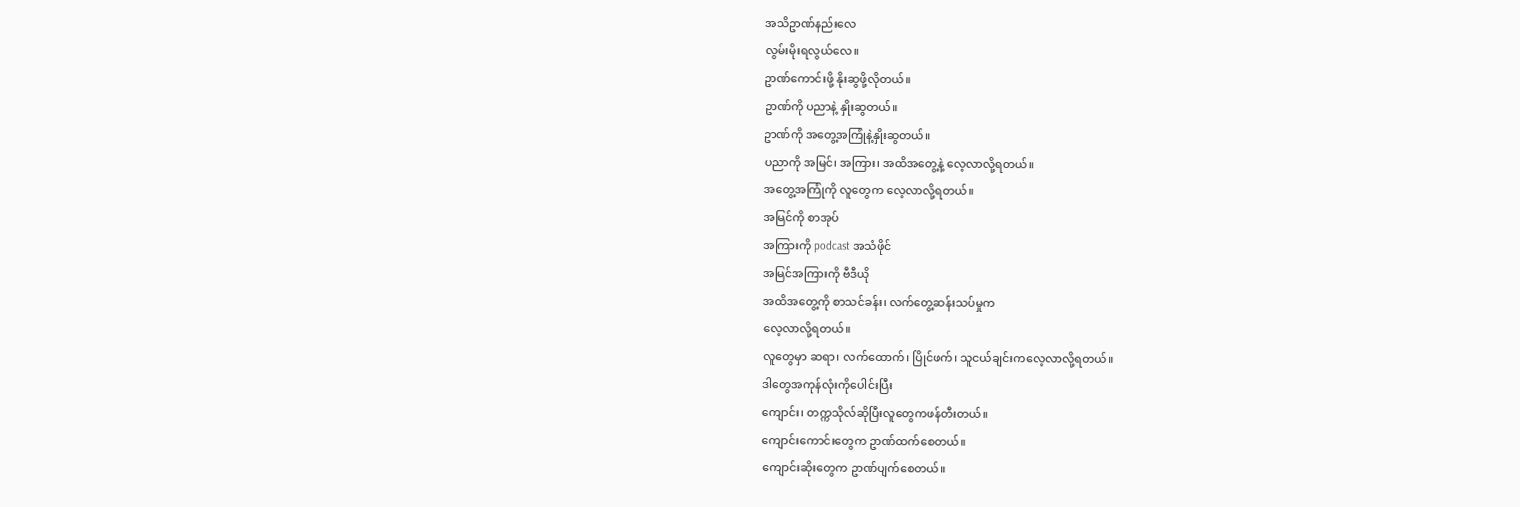အသိဥာဏ်နည်းလေ
လွမ်းမိုးရလွယ်လေ။
ဥာဏ်ကောင်းဖို့ နိုးဆွဖို့လိုတယ်။
ဥာဏ်ကို ပညာနဲ့ နှိုးဆွတယ်။
ဥာဏ်ကို အတွေ့အကြုံနဲ့နှိုးဆွတယ်။
ပညာကို အမြင်၊ အကြား၊ အထိအတွေ့နဲ့ လေ့လာလို့ရတယ်။
အတွေ့အကြုံကို လူတွေက လေ့လာလို့ရတယ်။
အမြင်ကို စာအုပ်
အကြားကို podcast အသံဖိုင်
အမြင်အကြားကို ဗီဒီယို
အထိအတွေ့ကို စာသင်ခန်း၊ လက်တွေ့ဆန်းသပ်မှုက
လေ့လာလို့ရတယ်။
လူတွေမှာ ဆရာ၊ လက်ထောက်၊ ပြိုင်ဖက်၊ သူငယ်ချင်းကလေ့လာလို့ရတယ်။
ဒါတွေအကုန်လုံးကိုပေါင်းပြီး
ကျောင်း၊ တက္ကသိုလ်ဆိုပြီးလူတွေကဖန်တီးတယ်။
ကျောင်းကောင်းတွေက ဥာဏ်ထက်စေတယ်။
ကျောင်းဆိုးတွေက ဥာဏ်ပျက်စေတယ်။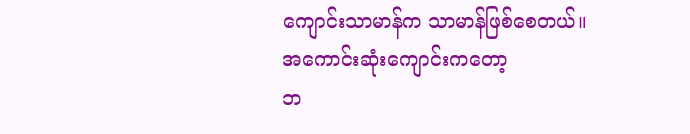ကျောင်းသာမာန်က သာမာန်ဖြစ်စေတယ်။
အကောင်းဆုံးကျောင်းကတော့
ဘ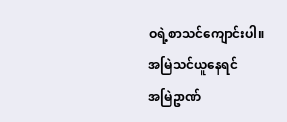ဝရဲ့စာသင်ကျောင်းပါ။
အမြဲသင်ယူနေရင်
အမြဲဥာဏ်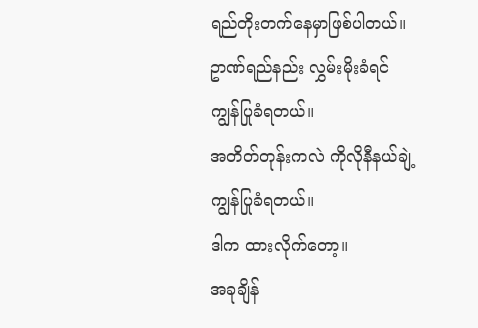ရည်တိုးတက်နေမှာဖြစ်ပါတယ်။
ဥာဏ်ရည်နည်း လွှမ်းမိုးခံရင်
ကျွန်ပြုခံရတယ်။
အတိတ်တုန်းကလဲ ကိုလိုနီနယ်ချဲ့
ကျွန်ပြုခံရတယ်။
ဒါက ထားလိုက်တော့။
အခုချိန်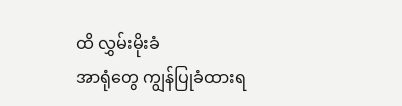ထိ လွှမ်းမိုးခံ
အာရုံတွေ ကျွန်ပြုခံထားရ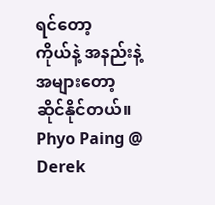ရင်တော့
ကိုယ်နဲ့ အနည်းနဲ့အများတော့
ဆိုင်နိုင်တယ်။
Phyo Paing @ Derek